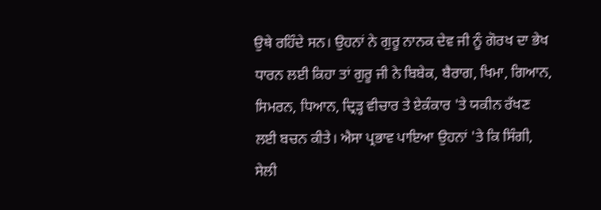ਉਥੇ ਰਹਿੰਦੇ ਸਨ। ਉਹਨਾਂ ਨੇ ਗੁਰੂ ਨਾਨਕ ਦੇਵ ਜੀ ਨੂੰ ਗੋਰਖ ਦਾ ਭੇਖ ਧਾਰਨ ਲਈ ਕਿਹਾ ਤਾਂ ਗੁਰੂ ਜੀ ਨੇ ਬਿਬੇਕ, ਬੈਰਾਗ, ਖਿਮਾ, ਗਿਆਨ, ਸਿਮਰਨ, ਧਿਆਨ, ਦ੍ਰਿੜ੍ਹ ਵੀਚਾਰ ਤੇ ਏਕੰਕਾਰ 'ਤੇ ਯਕੀਨ ਰੱਖਣ ਲਈ ਬਚਨ ਕੀਤੇ। ਐਸਾ ਪ੍ਰਭਾਵ ਪਾਇਆ ਉਹਨਾਂ 'ਤੇ ਕਿ ਸਿੰਗੀ, ਸੇਲੀ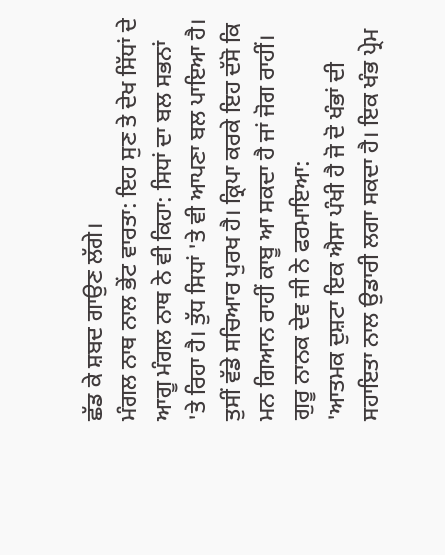ਛੱਡ ਕੇ ਸ਼ਬਦ ਗਾਉਣ ਲੱਗੇ।
ਮੰਗਲ ਨਾਥ ਨਾਲ ਭੇਂਟ ਵਾਰਤਾ: ਇਹ ਸੁਣ ਤੇ ਦੇਖ ਸਿੱਧਾਂ ਦੇ ਆਗੂ ਮੰਗਲ ਨਾਥ ਨੇ ਵੀ ਕਿਹਾ: ਸਿਧਾਂ ਦਾ ਬਲ ਸਭਨਾਂ 'ਤੇ ਰਿਹਾ ਹੈ। ਤੁੱਧ ਸਿਧਾਂ 'ਤੇ ਵੀ ਆਪਣਾ ਬਲ ਪਾਇਆ ਹੈ। ਤੁਸੀਂ ਵੱਡੇ ਸਚਿਆਰ ਪੁਰਖ ਹੈ। ਕ੍ਰਿਪਾ ਕਰਕੇ ਇਹ ਦੱਸੋ ਕਿ ਮਨ ਗਿਆਨ ਰਾਹੀਂ ਕਾਬੂ ਆ ਸਕਦਾ ਹੈ ਜਾਂ ਜੋਗ ਰਾਹੀਂ। ਗੁਰੂ ਨਾਨਕ ਦੇਵ ਜੀ ਨੇ ਫਰਮਾਇਆ:
'ਆਤਮਕ ਦੁਸ਼ਟਾ ਇਕ ਐਸਾ ਪੰਖੀ ਹੈ ਜੋ ਦੋ ਖੰਭਾਂ ਦੀ ਸਹਾਇਤਾ ਨਾਲ ਉਡਾਰੀ ਲਗਾ ਸਕਦਾ ਹੈ। ਇਕ ਖੰਭ ਪ੍ਰੇਮ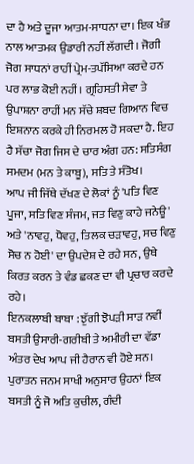ਦਾ ਹੈ ਅਤੇ ਦੂਜਾ ਆਤਮ-ਸਾਧਨਾ ਦਾ। ਇਕ ਖੰਭ ਨਾਲ ਆਤਮਕ ਉਡਾਰੀ ਨਹੀਂ ਲੱਗਦੀ। ਜੋਗੀ ਜੋਗ ਸਾਧਨਾਂ ਰਾਹੀਂ ਪ੍ਰੇਮ-ਤਪੱਸਿਆ ਕਰਦੇ ਹਨ ਪਰ ਲਾਭ ਕੋਈ ਨਹੀਂ। ਗ੍ਰਹਿਸਤੀ ਸੇਵਾ ਤੇ ਉਪਾਸ਼ਨਾ ਰਾਹੀਂ ਮਨ ਸੱਚੇ ਸ਼ਬਦ ਗਿਆਨ ਵਿਚ ਇਸ਼ਨਾਨ ਕਰਕੇ ਹੀ ਨਿਰਮਲ ਹੋ ਸਕਦਾ ਹੈ. ਇਹ ਹੈ ਸੱਚਾ ਜੋਗ ਜਿਸ ਦੇ ਚਾਰ ਅੰਗ ਹਨ: ਸਤਿਸੰਗ ਸਮਦਮ (ਮਨ ਤੇ ਕਾਬੂ), ਸਤਿ ਤੇ ਸੰਤੋਖ।
ਆਪ ਜੀ ਜਿੱਥੇ ਦੱਖਣ ਦੇ ਲੋਕਾਂ ਨੂੰ 'ਪਤਿ ਵਿਣ ਪੂਜਾ, ਸਤਿ ਵਿਣ ਸੰਜਮ, ਜਤ ਵਿਣੁ ਕਾਹੇ ਜਨੇਊ' ਅਤੇ 'ਨਾਵਹੁ, ਧੋਵਹੁ, ਤਿਲਕ ਚੜਾਵਹੁ, ਸਚ ਵਿਣੁ ਸੋਚ ਨ ਹੋਈ' ਦਾ ਉਪਦੇਸ਼ ਦੇ ਰਹੇ ਸਨ, ਉਥੇ ਕਿਰਤ ਕਰਨ ਤੇ ਵੰਡ ਛਕਣ ਦਾ ਵੀ ਪ੍ਰਚਾਰ ਕਰਦੇ ਰਹੇ।
ਇਨਕਲਾਬੀ ਬਾਬਾ : ਝੁੱਗੀ ਝੋਪੜੀ ਸਾੜ ਨਵੀਂ ਬਸਤੀ ਉਸਾਰੀ-ਗਰੀਬੀ ਤੇ ਅਮੀਰੀ ਦਾ ਵੱਡਾ ਅੰਤਰ ਦੇਖ ਆਪ ਜੀ ਹੈਰਾਨ ਵੀ ਹੋਏ ਸਨ। ਪੁਰਾਤਨ ਜਨਮ ਸਾਖੀ ਅਨੁਸਾਰ ਉਹਨਾਂ ਇਕ ਬਸਤੀ ਨੂੰ ਜੋ ਅਤਿ ਕੁਚੀਲ, ਗੰਦੀ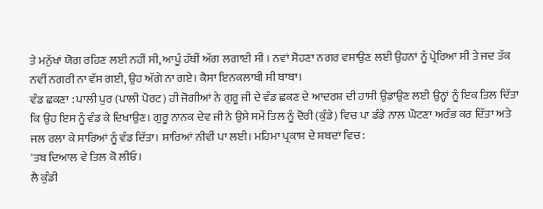ਤੇ ਮਨੁੱਖਾਂ ਯੋਗ ਰਹਿਣ ਲਈ ਨਹੀਂ ਸੀ, ਆਪੂੰ ਹੱਥੀਂ ਅੱਗ ਲਗਾਈ ਸੀ । ਨਵਾਂ ਸੋਹਣਾ ਨਗਰ ਵਸਾਉਣ ਲਈ ਉਹਨਾਂ ਨੂੰ ਪ੍ਰੇਰਿਆ ਸੀ ਤੇ ਜਦ ਤੱਕ ਨਵੀਂ ਨਗਰੀ ਨਾ ਵੱਸ ਗਈ, ਉਹ ਅੱਗੇ ਨਾ ਗਏ। ਕੈਸਾ ਇਨਕਲਾਬੀ ਸੀ ਬਾਬਾ।
ਵੰਡ ਛਕਣਾ : ਪਾਲੀ ਪੁਰ (ਪਾਲੀ ਪੋਰਟ) ਹੀ ਜੋਗੀਆਂ ਨੇ ਗੁਰੂ ਜੀ ਦੇ ਵੰਡ ਛਕਣ ਦੇ ਆਦਰਸ਼ ਦੀ ਹਾਸੀ ਉਡਾਉਣ ਲਈ ਉਨ੍ਹਾਂ ਨੂੰ ਇਕ ਤਿਲ ਦਿੱਤਾ ਕਿ ਉਹ ਇਸ ਨੂੰ ਵੰਡ ਕੇ ਦਿਖਾਉਣ। ਗੁਰੂ ਨਾਨਕ ਦੇਵ ਜੀ ਨੇ ਉਸੇ ਸਮੇਂ ਤਿਲ ਨੂੰ ਦੋਰੀ (ਕੁੰਡੇ) ਵਿਚ ਪਾ ਡੰਡੇ ਨਾਲ ਘੋਟਣਾ ਅਰੰਭ ਕਰ ਦਿੱਤਾ ਅਤੇ ਜਲ ਰਲਾ ਕੇ ਸਾਰਿਆਂ ਨੂੰ ਵੰਡ ਦਿੱਤਾ। ਸਾਰਿਆਂ ਨੀਵੀਂ ਪਾ ਲਈ। ਮਹਿਮਾ ਪ੍ਰਕਾਸ਼ ਦੇ ਸ਼ਬਦਾਂ ਵਿਚ :
'ਤਬ ਦਿਆਲ ਵੇ ਤਿਲ ਕੋ ਲੀਓ।
ਲੈ ਕੁੰਡੀ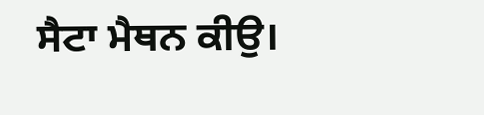ਸੈਟਾ ਮੈਥਨ ਕੀਉ।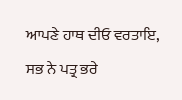ਆਪਣੇ ਹਾਥ ਦੀਓ ਵਰਤਾਇ,
ਸਭ ਨੇ ਪਤ੍ਰ ਭਰੇ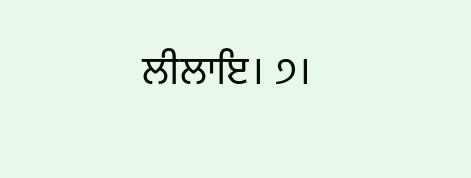ਲੀਲਾਇ। ੭।